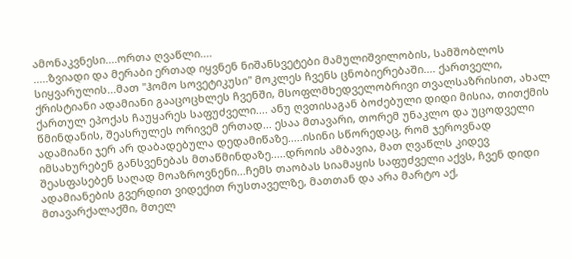ამონაკვნესი....ორთა ღვაწლი....
.....ზვიადი და მერაბი ერთად იყვნენ ნიშანსვეტები მამულიშვილობის, სამშობლოს სიყვარულის...მათ "ჰომო სოვეტიკუსი" მოკლეს ჩვენს ცნობიერებაში.... ქართველი, ქრისტიანი ადამიანი გააცოცხლეს ჩვენში, მსოფლმხედველობრივი თვალსაზრისით, ახალ ქართულ ეპოქას ჩაუყარეს საფუძველი.... ანუ ღვთისაგან ბოძებული დიდი მისია, თითქმის წმინდანის, შეასრულეს ორივემ ერთად... ესაა მთავარი, თორემ უნაკლო და უცოდველი ადამიანი ჯერ არ დაბადებულა დედამიწაზე.....ისინი სწორედაც, რომ ჯეროვნად იმსახურებენ განსვენებას მთაწმინდაზე.....დროის ამბავია, მათ ღვაწლს კიდევ შეასფასებენ საღად მოაზროვნენი...ჩემს თაობას სიამაყის საფუძველი აქვს, ჩვენ დიდი ადამიანების გვერდით ვიდექით რუსთაველზე, მათთან და არა მარტო აქ, მთავარქალაქში, მთელ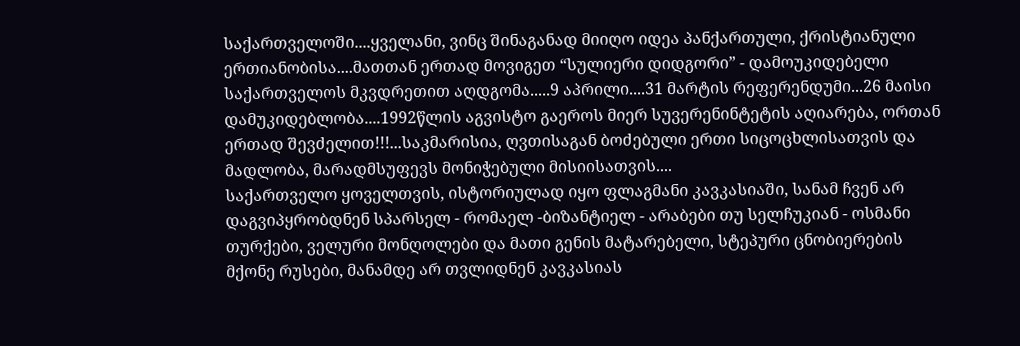საქართველოში....ყველანი, ვინც შინაგანად მიიღო იდეა პანქართული, ქრისტიანული ერთიანობისა....მათთან ერთად მოვიგეთ “სულიერი დიდგორი” - დამოუკიდებელი საქართველოს მკვდრეთით აღდგომა.....9 აპრილი....31 მარტის რეფერენდუმი...26 მაისი დამუკიდებლობა....1992წლის აგვისტო გაეროს მიერ სუვერენინტეტის აღიარება, ორთან ერთად შევძელით!!!...საკმარისია, ღვთისაგან ბოძებული ერთი სიცოცხლისათვის და მადლობა, მარადმსუფევს მონიჭებული მისიისათვის....
საქართველო ყოველთვის, ისტორიულად იყო ფლაგმანი კავკასიაში, სანამ ჩვენ არ დაგვიპყრობდნენ სპარსელ - რომაელ -ბიზანტიელ - არაბები თუ სელჩუკიან - ოსმანი თურქები, ველური მონღოლები და მათი გენის მატარებელი, სტეპური ცნობიერების მქონე რუსები, მანამდე არ თვლიდნენ კავკასიას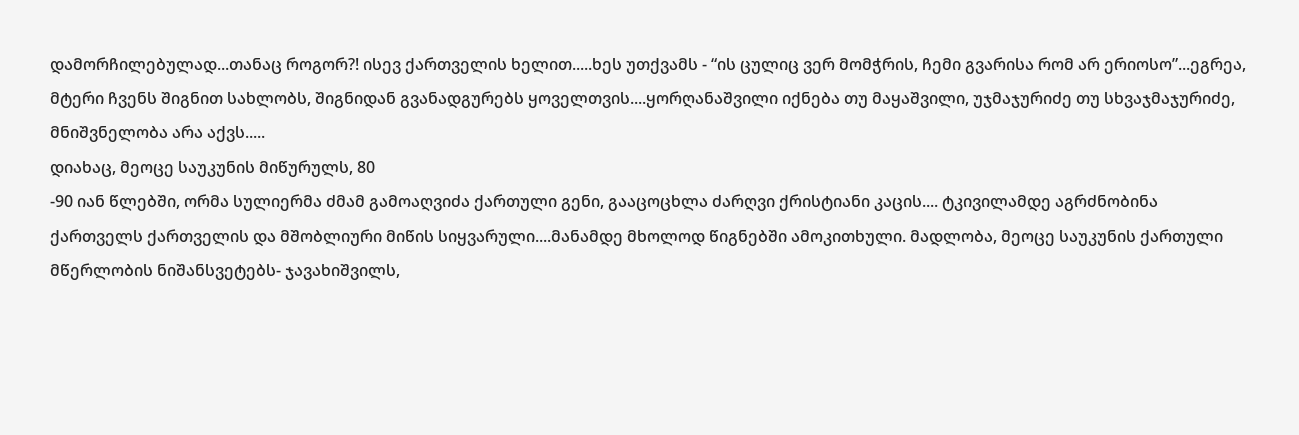დამორჩილებულად...თანაც როგორ?! ისევ ქართველის ხელით.....ხეს უთქვამს - “ის ცულიც ვერ მომჭრის, ჩემი გვარისა რომ არ ერიოსო”...ეგრეა, მტერი ჩვენს შიგნით სახლობს, შიგნიდან გვანადგურებს ყოველთვის....ყორღანაშვილი იქნება თუ მაყაშვილი, უჯმაჯურიძე თუ სხვაჯმაჯურიძე, მნიშვნელობა არა აქვს.....
დიახაც, მეოცე საუკუნის მიწურულს, 80
-90 იან წლებში, ორმა სულიერმა ძმამ გამოაღვიძა ქართული გენი, გააცოცხლა ძარღვი ქრისტიანი კაცის.... ტკივილამდე აგრძნობინა ქართველს ქართველის და მშობლიური მიწის სიყვარული....მანამდე მხოლოდ წიგნებში ამოკითხული. მადლობა, მეოცე საუკუნის ქართული მწერლობის ნიშანსვეტებს- ჯავახიშვილს,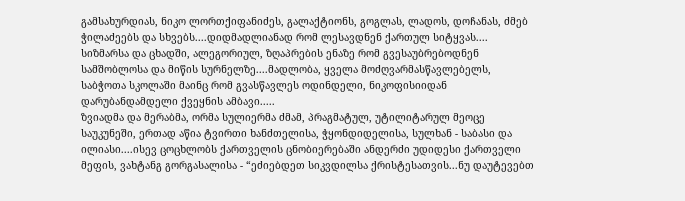გამსახურდიას, ნიკო ლორთქიფანიძეს, გალაქტიონს, გოგლას, ლადოს, დოჩანას, ძმებ ჭილაძეებს და სხვებს....დიდმადლიანად რომ ლესავდნენ ქართულ სიტყვას.... სიზმარსა და ცხადში, ალეგორიულ, ზღაპრების ენაზე რომ გვესაუბრებოდნენ სამშობლოსა და მიწის სურნელზე....მადლობა, ყველა მოძღვარმასწავლებელს, საბჭოთა სკოლაში მაინც რომ გვასწავლეს ოდინდელი, ნიკოფისიიდან დარუბანდამდელი ქვეყნის ამბავი.....
ზვიადმა და მერაბმა, ორმა სულიერმა ძმამ, პრაგმატულ, უტილიტარულ მეოცე საუკუნეში, ერთად აწია ტვირთი ხანძთელისა, ჭყონდიდელისა, სულხან - საბასი და ილიასი....ისევ ცოცხლობს ქართველის ცნობიერებაში ანდერძი უდიდესი ქართველი მეფის, ვახტანგ გორგასალისა - “ეძიებდეთ სიკვდილსა ქრისტესათვის...ნუ დაუტევებთ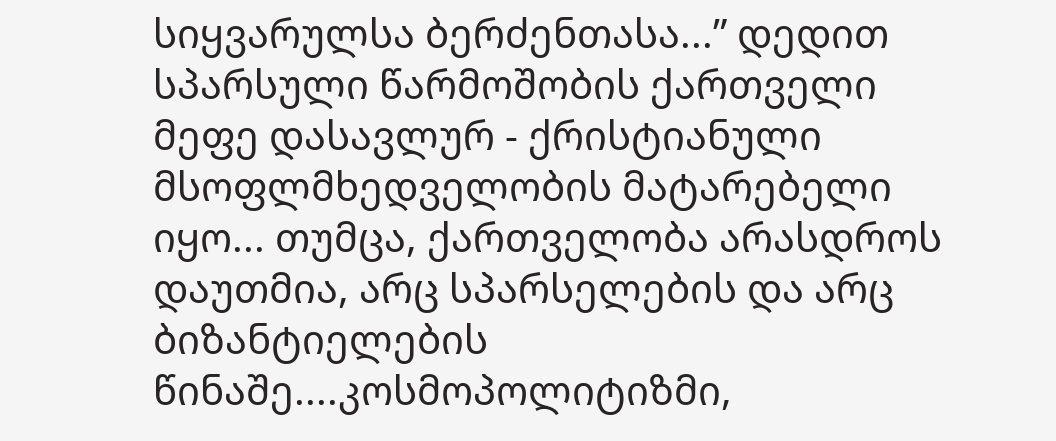სიყვარულსა ბერძენთასა...” დედით სპარსული წარმოშობის ქართველი მეფე დასავლურ - ქრისტიანული მსოფლმხედველობის მატარებელი იყო... თუმცა, ქართველობა არასდროს დაუთმია, არც სპარსელების და არც ბიზანტიელების წინაშე....კოსმოპოლიტიზმი,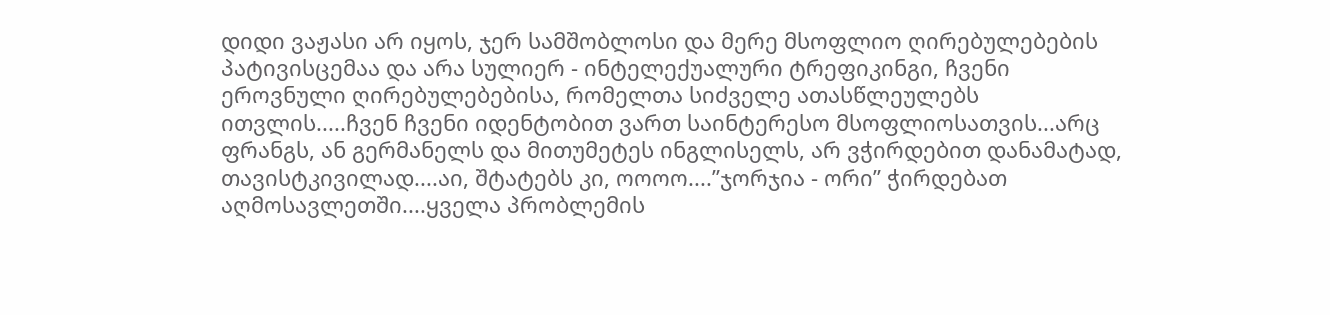დიდი ვაჟასი არ იყოს, ჯერ სამშობლოსი და მერე მსოფლიო ღირებულებების პატივისცემაა და არა სულიერ - ინტელექუალური ტრეფიკინგი, ჩვენი ეროვნული ღირებულებებისა, რომელთა სიძველე ათასწლეულებს ითვლის.....ჩვენ ჩვენი იდენტობით ვართ საინტერესო მსოფლიოსათვის...არც ფრანგს, ან გერმანელს და მითუმეტეს ინგლისელს, არ ვჭირდებით დანამატად, თავისტკივილად....აი, შტატებს კი, ოოოო....”ჯორჯია - ორი” ჭირდებათ აღმოსავლეთში....ყველა პრობლემის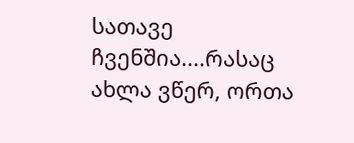სათავე ჩვენშია....რასაც ახლა ვწერ, ორთა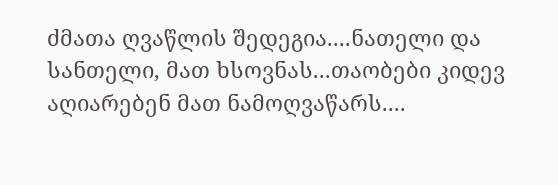ძმათა ღვაწლის შედეგია....ნათელი და სანთელი, მათ ხსოვნას...თაობები კიდევ აღიარებენ მათ ნამოღვაწარს....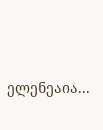ელენეაია...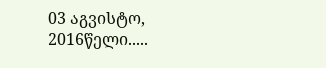03 აგვისტო, 2016წელი.....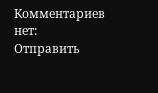Комментариев нет:
Отправить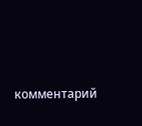комментарий